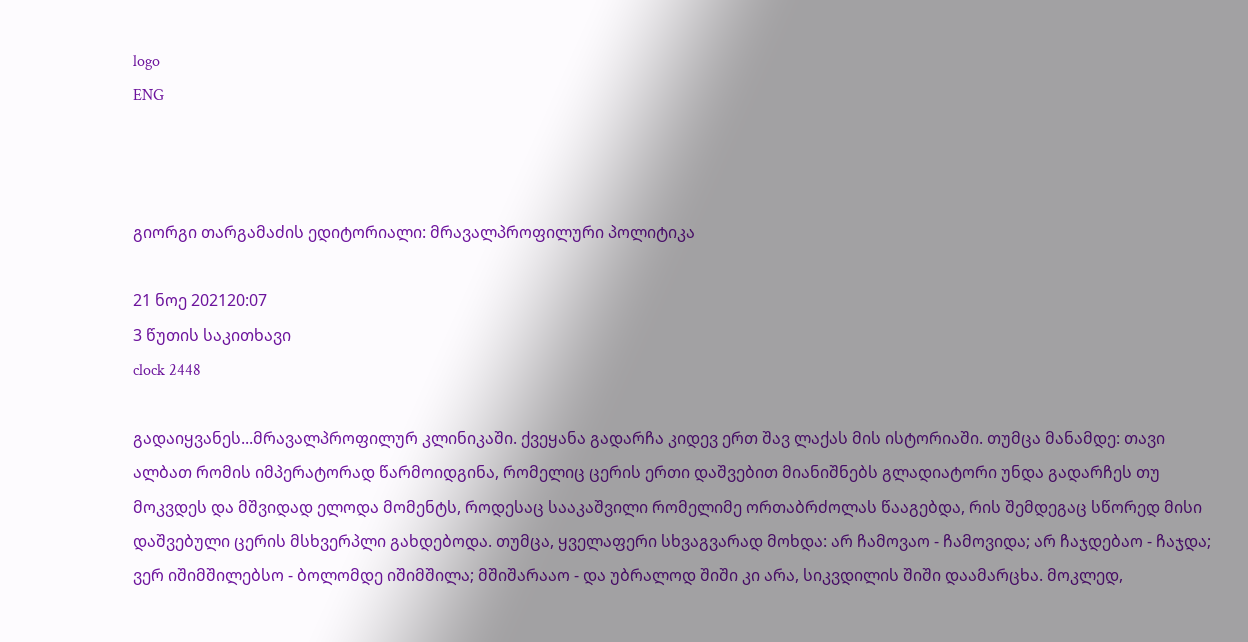logo
ENG



გიორგი თარგამაძის ედიტორიალი: მრავალპროფილური პოლიტიკა

21 ნოე 202120:07
3 წუთის საკითხავი
clock 2448

გადაიყვანეს...მრავალპროფილურ კლინიკაში. ქვეყანა გადარჩა კიდევ ერთ შავ ლაქას მის ისტორიაში. თუმცა მანამდე: თავი ალბათ რომის იმპერატორად წარმოიდგინა, რომელიც ცერის ერთი დაშვებით მიანიშნებს გლადიატორი უნდა გადარჩეს თუ მოკვდეს და მშვიდად ელოდა მომენტს, როდესაც სააკაშვილი რომელიმე ორთაბრძოლას წააგებდა, რის შემდეგაც სწორედ მისი დაშვებული ცერის მსხვერპლი გახდებოდა. თუმცა, ყველაფერი სხვაგვარად მოხდა: არ ჩამოვაო - ჩამოვიდა; არ ჩაჯდებაო - ჩაჯდა; ვერ იშიმშილებსო - ბოლომდე იშიმშილა; მშიშარააო - და უბრალოდ შიში კი არა, სიკვდილის შიში დაამარცხა. მოკლედ,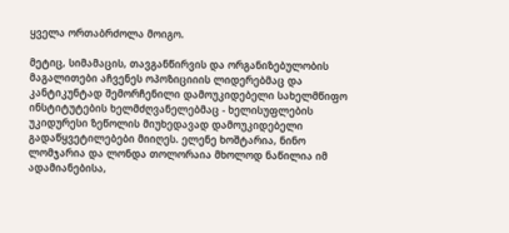ყველა ორთაბრძოლა მოიგო.

მეტიც, სიმამაცის, თავგანწირვის და ორგანიზებულობის მაგალითები აჩვენეს ოპოზიციიის ლიდერებმაც და კანტიკუნტად შემორჩენილი დამოუკიდებელი სახელმწიფო ინსტიტუტების ხელმძღვანელებმაც - ხელისუფლების უკიდურესი ზეწოლის მიუხედავად დამოუკიდებელი გადაწყვეტილებები მიიღეს. ელენე ხოშტარია, ნინო ლომჯარია და ლონდა თოლორაია მხოლოდ ნაწილია იმ ადამიანებისა,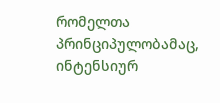რომელთა პრინციპულობამაც, ინტენსიურ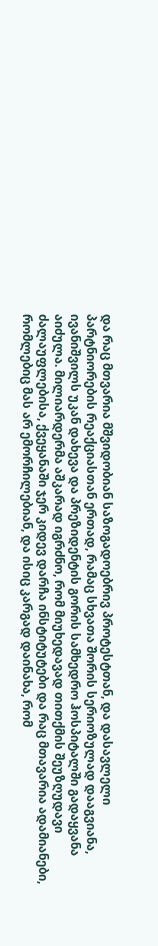და რაც მთვარია მშვიდობიან საზოგადოებრივ პროტესტთან, და დასავლელი პარტნიორების რეაქციასთან ერთად, რამაც სხვათა შორის სერიოზულად დააგვიანა, ივანიშვილს უკან დახევა და პრეზიდენტის გორის სამხედრო ჰოსპიტალში გადაყვანა აიძულა. მილიარდერმა აშკარად იგრძნო, რომ მიუხედავად თითქმის შეუზღუდავი ძალაუფლებისა, ქვეყანაში ჯერ კიდევ დარჩა ინსტიტუტები და რაც მთავარია ადამიანები, რომლებიც მას არ ემორჩილებიან, და ისიც კარგად დაინახა, რომ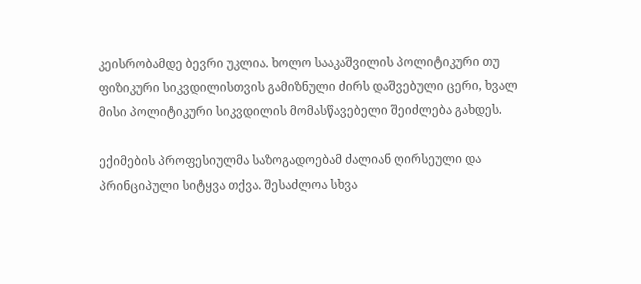კეისრობამდე ბევრი უკლია. ხოლო სააკაშვილის პოლიტიკური თუ ფიზიკური სიკვდილისთვის გამიზნული ძირს დაშვებული ცერი, ხვალ მისი პოლიტიკური სიკვდილის მომასწავებელი შეიძლება გახდეს.

ექიმების პროფესიულმა საზოგადოებამ ძალიან ღირსეული და პრინციპული სიტყვა თქვა. შესაძლოა სხვა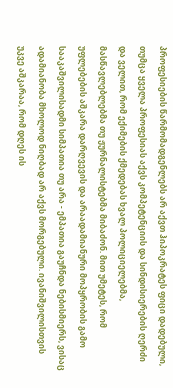პროფესიების წარმომადგენლებს არ აქვთ ჰიპოკრატეს ფიცი დადებული, თუმცა ყველა პროფესიას აქვს კომპეტენციის და სინდისიერების ღერძი და ველით, რომ ექიმების ქმედებას ხვალ პოლიციელებმა, მასწავლებლებმა თუ ჟურნალისტებმა მიბაძონ. მით უმეტეს, რომ უფლებების აშკარა დარღვევის და არაადამიანური მოპყრობის გამო სააკაშვილისადმი სიმპათია თუ არა - ემპათია გაუჩნდა ნებისმიერს, ვისაც ადამიანობა მხოლოდ ნიღბად არ აქვს მორგებული. ივანიშვილისთვის უკვე აშკარაა, რომ დღეს ის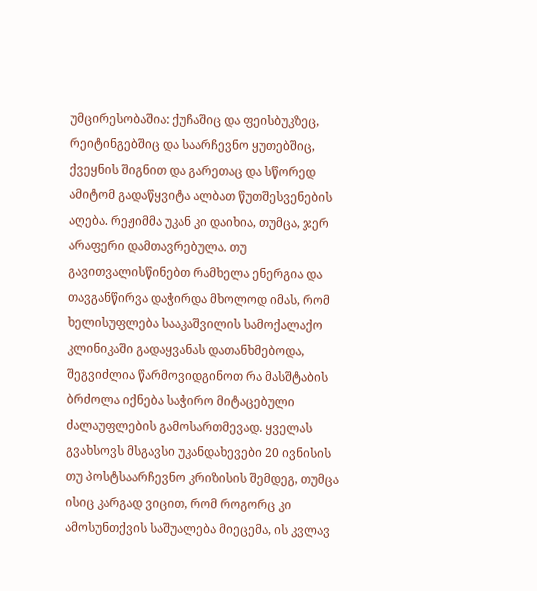უმცირესობაშია: ქუჩაშიც და ფეისბუკზეც, რეიტინგებშიც და საარჩევნო ყუთებშიც, ქვეყნის შიგნით და გარეთაც და სწორედ ამიტომ გადაწყვიტა ალბათ წუთშესვენების აღება. რეჟიმმა უკან კი დაიხია, თუმცა, ჯერ არაფერი დამთავრებულა. თუ გავითვალისწინებთ რამხელა ენერგია და თავგანწირვა დაჭირდა მხოლოდ იმას, რომ ხელისუფლება სააკაშვილის სამოქალაქო კლინიკაში გადაყვანას დათანხმებოდა, შეგვიძლია წარმოვიდგინოთ რა მასშტაბის ბრძოლა იქნება საჭირო მიტაცებული ძალაუფლების გამოსართმევად. ყველას გვახსოვს მსგავსი უკანდახევები 20 ივნისის თუ პოსტსაარჩევნო კრიზისის შემდეგ, თუმცა ისიც კარგად ვიცით, რომ როგორც კი ამოსუნთქვის საშუალება მიეცემა, ის კვლავ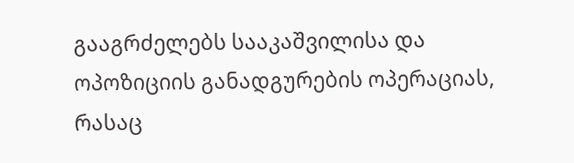გააგრძელებს სააკაშვილისა და ოპოზიციის განადგურების ოპერაციას, რასაც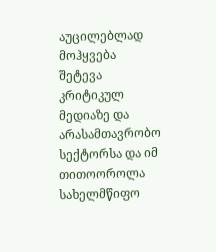აუცილებლად მოჰყვება შეტევა კრიტიკულ მედიაზე და არასამთავრობო სექტორსა და იმ თითოოროლა სახელმწიფო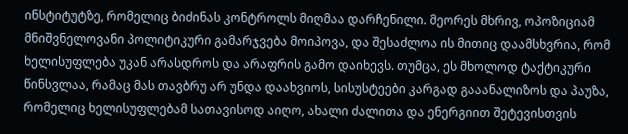ინსტიტუტზე, რომელიც ბიძინას კონტროლს მიღმაა დარჩენილი. მეორეს მხრივ, ოპოზიციამ მნიშვნელოვანი პოლიტიკური გამარჯვება მოიპოვა, და შესაძლოა ის მითიც დაამსხვრია, რომ ხელისუფლება უკან არასდროს და არაფრის გამო დაიხევს. თუმცა, ეს მხოლოდ ტაქტიკური წინსვლაა, რამაც მას თავბრუ არ უნდა დაახვიოს, სისუსტეები კარგად გააანალიზოს და პაუზა, რომელიც ხელისუფლებამ სათავისოდ აიღო, ახალი ძალითა და ენერგიით შეტევისთვის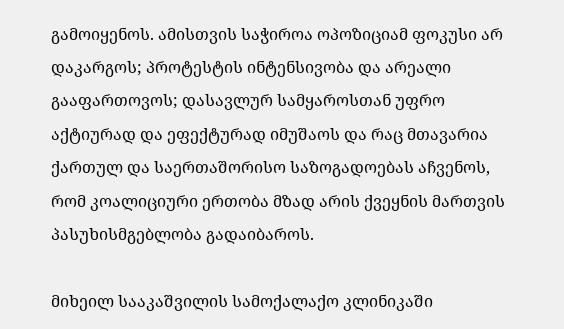გამოიყენოს. ამისთვის საჭიროა ოპოზიციამ ფოკუსი არ დაკარგოს; პროტესტის ინტენსივობა და არეალი გააფართოვოს; დასავლურ სამყაროსთან უფრო აქტიურად და ეფექტურად იმუშაოს და რაც მთავარია ქართულ და საერთაშორისო საზოგადოებას აჩვენოს, რომ კოალიციური ერთობა მზად არის ქვეყნის მართვის პასუხისმგებლობა გადაიბაროს.

მიხეილ სააკაშვილის სამოქალაქო კლინიკაში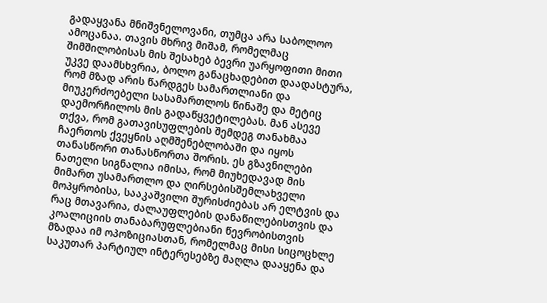გადაყვანა მნიშვნელოვანი, თუმცა არა საბოლოო ამოცანაა. თავის მხრივ მიშამ, რომელმაც შიმშილობისას მის შესახებ ბევრი უარყოფითი მითი უკვე დაამსხვრია, ბოლო განაცხადებით დაადასტურა, რომ მზად არის წარდგეს სამართლიანი და მიუკერძოებელი სასამართლოს წინაშე და მეტიც დაემორჩილოს მის გადაწყვეტილებას. მან ასევე თქვა, რომ გათავისუფლების შემდეგ თანახმაა ჩაერთოს ქვეყნის აღმშენებლობაში და იყოს თანასწორი თანასწორთა შორის. ეს გზავნილები ნათელი სიგნალია იმისა, რომ მიუხედავად მის მიმართ უსამართლო და ღირსებისშემლახველი მოპყრობისა, სააკაშვილი შურისძიებას არ ელტვის და რაც მთავარია, ძალაუფლების დანაწილებისთვის და კოალიციის თანაბარუფლებიანი წევრობისთვის მზადაა იმ ოპოზიციასთან, რომელმაც მისი სიცოცხლე საკუთარ პარტიულ ინტერესებზე მაღლა დააყენა და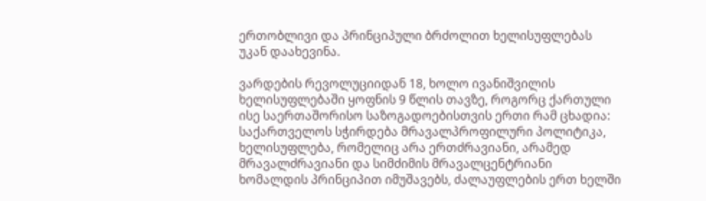ერთობლივი და პრინციპული ბრძოლით ხელისუფლებას უკან დაახევინა.

ვარდების რევოლუციიდან 18, ხოლო ივანიშვილის ხელისუფლებაში ყოფნის 9 წლის თავზე, როგორც ქართული ისე საერთაშორისო საზოგადოებისთვის ერთი რამ ცხადია: საქართველოს სჭირდება მრავალპროფილური პოლიტიკა, ხელისუფლება, რომელიც არა ერთძრავიანი, არამედ მრავალძრავიანი და სიმძიმის მრავალცენტრიანი ხომალდის პრინციპით იმუშავებს, ძალაუფლების ერთ ხელში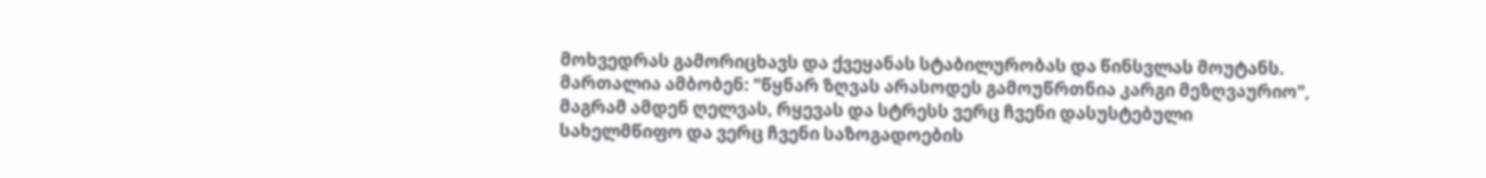მოხვედრას გამორიცხავს და ქვეყანას სტაბილურობას და წინსვლას მოუტანს. მართალია ამბობენ: "წყნარ ზღვას არასოდეს გამოუწრთნია კარგი მეზღვაურიო", მაგრამ ამდენ ღელვას, რყევას და სტრესს ვერც ჩვენი დასუსტებული სახელმწიფო და ვერც ჩვენი საზოგადოების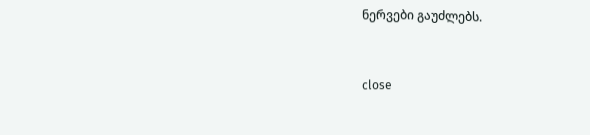ნერვები გაუძლებს.


close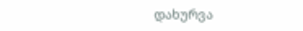დახურვა